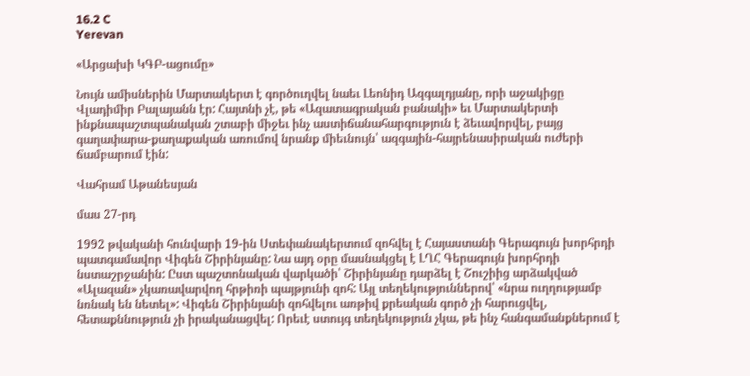16.2 C
Yerevan

«Արցախի ԿԳԲ-ացումը»

Նույն ամիսներին Մարտակերտ է գործուղվել նաեւ Լեոնիդ Ազգալդյանը, որի աջակիցը Վլադիմիր Բալայանն էր: Հայտնի չէ, թե «Ազատագրական բանակի» եւ Մարտակերտի ինքնապաշտպանական շտաբի միջեւ ինչ աստիճանահարգություն է ձեւավորվել, բայց գաղափարա-քաղաքական առումով նրանք միեւնույն՝ ազգային-հայրենասիրական ուժերի ճամբարում էին:

Վահրամ Աթանեսյան

մաս 27-րդ

1992 թվականի հունվարի 19-ին Ստեփանակերտում զոհվել է Հայաստանի Գերագույն խորհրդի պատգամավոր Վիգեն Շիրինյանը: Նա այդ օրը մասնակցել է ԼՂՀ Գերագույն խորհրդի նստաշրջանին: Ըստ պաշտոնական վարկածի՝ Շիրինյանը դարձել է Շուշիից արձակված «Ալազան» չկառավարվող հրթիռի պայթյունի զոհ: Այլ տեղեկություններով՝ «նրա ուղղությամբ նռնակ են նետել»: Վիգեն Շիրինյանի զոհվելու առթիվ քրեական գործ չի հարուցվել, հետաքննություն չի իրականացվել: Որեւէ ստույգ տեղեկություն չկա, թե ինչ հանգամանքներում է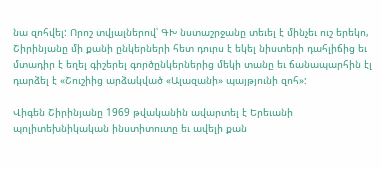նա զոհվել: Որոշ տվյալներով՝ ԳԽ նստաշրջանը տեւել է մինչեւ ուշ երեկո, Շիրինյանը մի քանի ընկերների հետ դուրս է եկել նիստերի դահլիճից եւ մտադիր է եղել գիշերել գործընկերներից մեկի տանը եւ ճանապարհին էլ դարձել է «Շուշիից արձակված «Ալազանի» պայթյունի զոհ»:

Վիգեն Շիրինյանը 1969 թվականին ավարտել է Երեւանի պոլիտեխնիկական ինստիտուտը եւ ավելի քան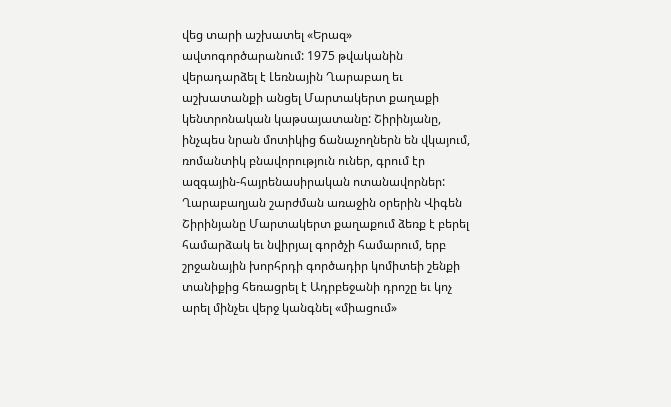վեց տարի աշխատել «Երազ» ավտոգործարանում: 1975 թվականին վերադարձել է Լեռնային Ղարաբաղ եւ աշխատանքի անցել Մարտակերտ քաղաքի կենտրոնական կաթսայատանը: Շիրինյանը, ինչպես նրան մոտիկից ճանաչողներն են վկայում, ռոմանտիկ բնավորություն ուներ, գրում էր ազգային-հայրենասիրական ոտանավորներ: Ղարաբաղյան շարժման առաջին օրերին Վիգեն Շիրինյանը Մարտակերտ քաղաքում ձեռք է բերել համարձակ եւ նվիրյալ գործչի համարում, երբ շրջանային խորհրդի գործադիր կոմիտեի շենքի տանիքից հեռացրել է Ադրբեջանի դրոշը եւ կոչ արել մինչեւ վերջ կանգնել «միացում»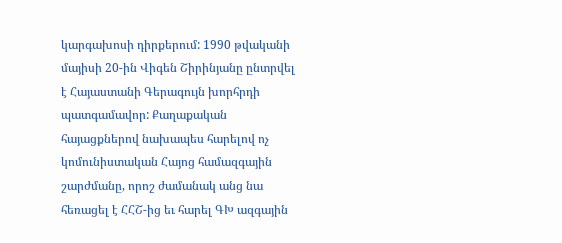կարգախոսի դիրքերում: 1990 թվականի մայիսի 20-ին Վիգեն Շիրինյանը ընտրվել է Հայաստանի Գերագույն խորհրդի պատգամավոր: Քաղաքական հայացքներով նախապես հարելով ոչ կոմունիստական Հայոց համազգային շարժմանը, որոշ ժամանակ անց նա հեռացել է ՀՀՇ-ից եւ հարել ԳԽ ազգային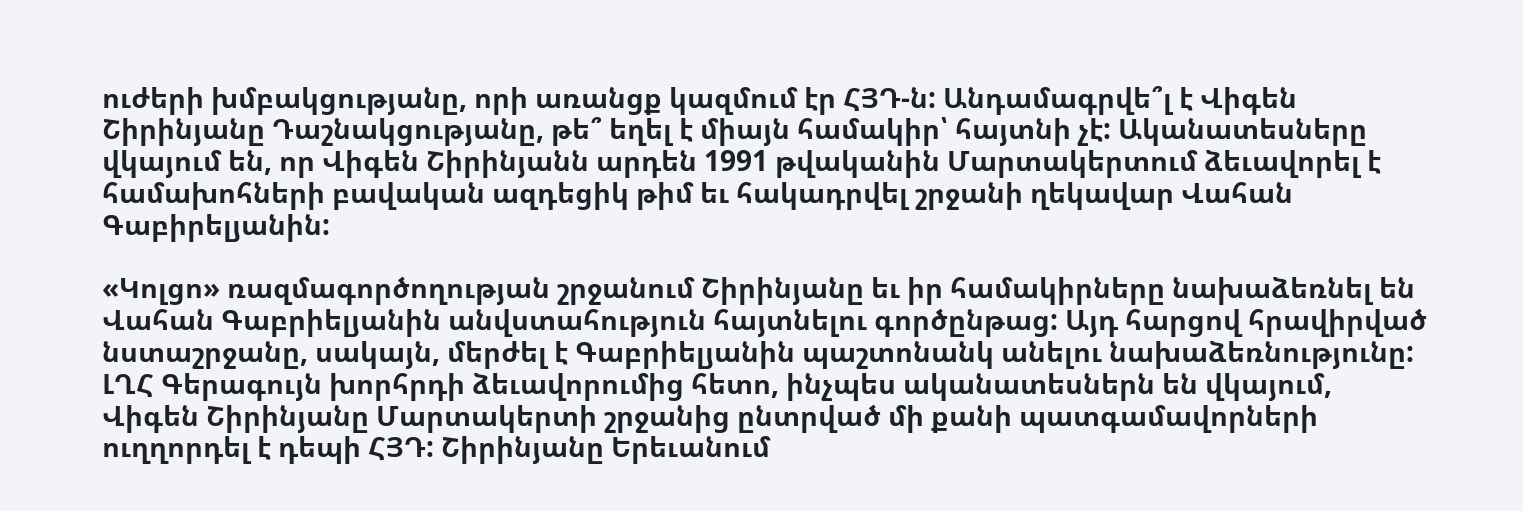ուժերի խմբակցությանը, որի առանցք կազմում էր ՀՅԴ‑ն: Անդամագրվե՞լ է Վիգեն Շիրինյանը Դաշնակցությանը, թե՞ եղել է միայն համակիր՝ հայտնի չէ: Ականատեսները վկայում են, որ Վիգեն Շիրինյանն արդեն 1991 թվականին Մարտակերտում ձեւավորել է համախոհների բավական ազդեցիկ թիմ եւ հակադրվել շրջանի ղեկավար Վահան Գաբիրելյանին:

«Կոլցո» ռազմագործողության շրջանում Շիրինյանը եւ իր համակիրները նախաձեռնել են Վահան Գաբրիելյանին անվստահություն հայտնելու գործընթաց: Այդ հարցով հրավիրված նստաշրջանը, սակայն, մերժել է Գաբրիելյանին պաշտոնանկ անելու նախաձեռնությունը: ԼՂՀ Գերագույն խորհրդի ձեւավորումից հետո, ինչպես ականատեսներն են վկայում, Վիգեն Շիրինյանը Մարտակերտի շրջանից ընտրված մի քանի պատգամավորների ուղղորդել է դեպի ՀՅԴ: Շիրինյանը Երեւանում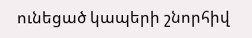ունեցած կապերի շնորհիվ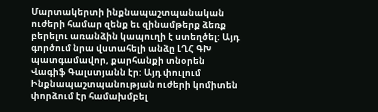Մարտակերտի ինքնապաշտպանական ուժերի համար զենք եւ զինամթերք ձեռք բերելու առանձին կապուղի է ստեղծել: Այդ գործում նրա վստահելի անձը ԼՂՀ ԳԽ պատգամավոր, քարհանքի տնօրեն Վագիֆ Գալստյանն էր: Այդ փուլում Ինքնապաշտպանության ուժերի կոմիտեն փորձում էր համախմբել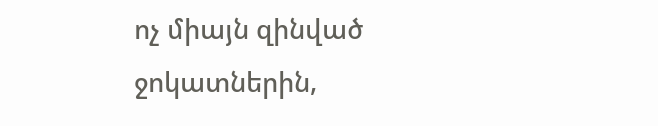ոչ միայն զինված ջոկատներին,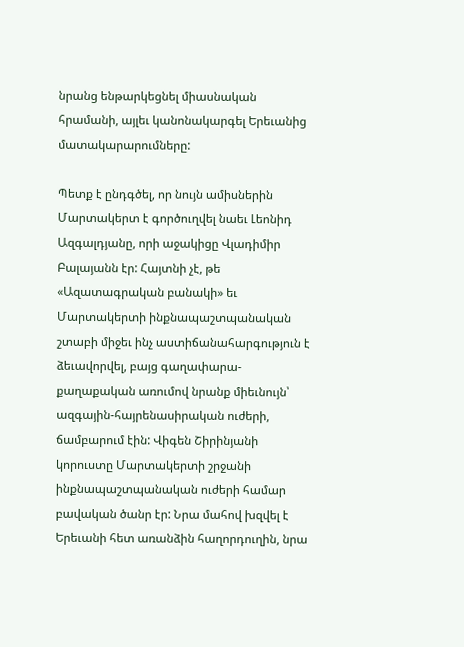նրանց ենթարկեցնել միասնական հրամանի, այլեւ կանոնակարգել Երեւանից մատակարարումները:

Պետք է ընդգծել, որ նույն ամիսներին Մարտակերտ է գործուղվել նաեւ Լեոնիդ Ազգալդյանը, որի աջակիցը Վլադիմիր Բալայանն էր: Հայտնի չէ, թե «Ազատագրական բանակի» եւ Մարտակերտի ինքնապաշտպանական շտաբի միջեւ ինչ աստիճանահարգություն է ձեւավորվել, բայց գաղափարա-քաղաքական առումով նրանք միեւնույն՝ ազգային-հայրենասիրական ուժերի, ճամբարում էին: Վիգեն Շիրինյանի կորուստը Մարտակերտի շրջանի ինքնապաշտպանական ուժերի համար բավական ծանր էր: Նրա մահով խզվել է Երեւանի հետ առանձին հաղորդուղին, նրա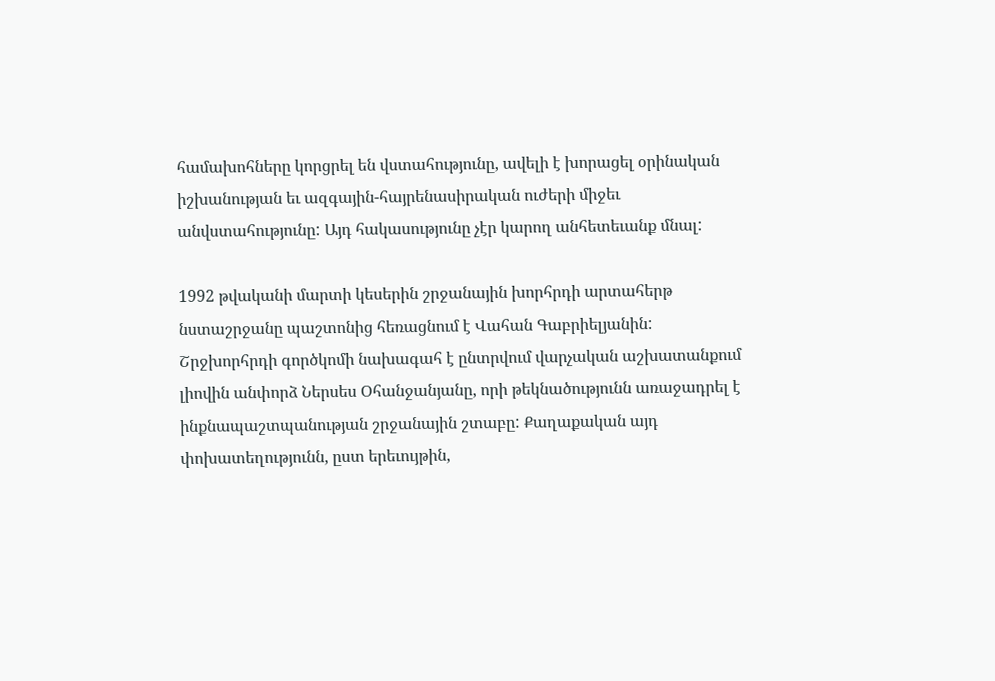համախոհները կորցրել են վստահությունը, ավելի է խորացել օրինական իշխանության եւ ազգային-հայրենասիրական ուժերի միջեւ անվստահությունը: Այդ հակասությունը չէր կարող անհետեւանք մնալ:

1992 թվականի մարտի կեսերին շրջանային խորհրդի արտահերթ նստաշրջանը պաշտոնից հեռացնում է Վահան Գաբրիելյանին: Շրջխորհրդի գործկոմի նախագահ է ընտրվում վարչական աշխատանքում լիովին անփորձ Ներսես Օհանջանյանը, որի թեկնածությունն առաջադրել է ինքնապաշտպանության շրջանային շտաբը: Քաղաքական այդ փոխատեղությունն, ըստ երեւույթին,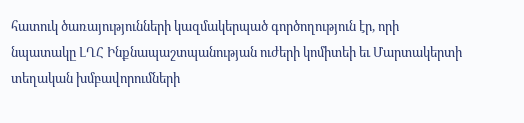հատուկ ծառայությունների կազմակերպած գործողություն էր, որի նպատակը ԼՂՀ Ինքնապաշտպանության ուժերի կոմիտեի եւ Մարտակերտի տեղական խմբավորումների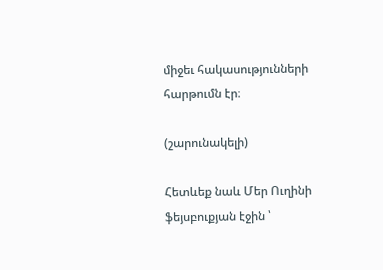միջեւ հակասությունների հարթումն էր։

(շարունակելի)

Հետևեք նաև Մեր Ուղինի ֆեյսբուքյան էջին ՝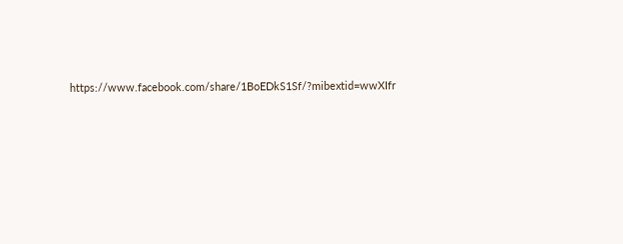https://www.facebook.com/share/1BoEDkS1Sf/?mibextid=wwXIfr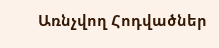Առնչվող Հոդվածներ